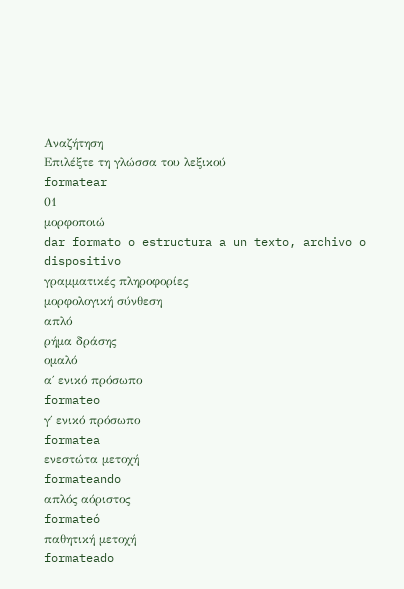Αναζήτηση
Επιλέξτε τη γλώσσα του λεξικού
formatear
01
μορφοποιώ
dar formato o estructura a un texto, archivo o dispositivo
γραμματικές πληροφορίες
μορφολογική σύνθεση
απλό
ρήμα δράσης
ομαλό
α΄ ενικό πρόσωπο
formateo
γ΄ ενικό πρόσωπο
formatea
ενεστώτα μετοχή
formateando
απλός αόριστος
formateó
παθητική μετοχή
formateado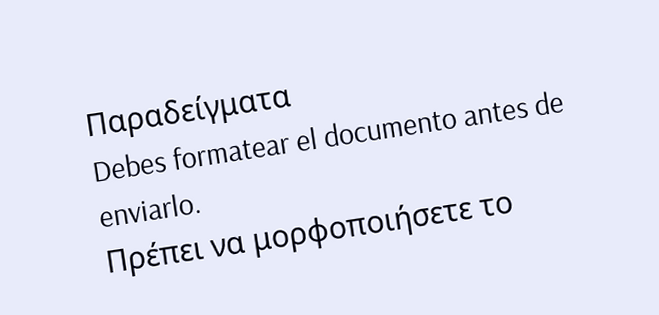Παραδείγματα
Debes formatear el documento antes de enviarlo.
Πρέπει να μορφοποιήσετε το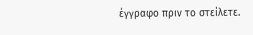έγγραφο πριν το στείλετε.